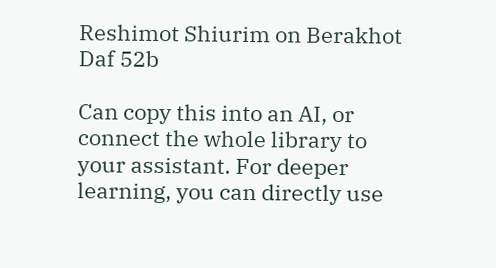Reshimot Shiurim on Berakhot Daf 52b

Can copy this into an AI, or connect the whole library to your assistant. For deeper learning, you can directly use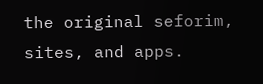the original seforim, sites, and apps.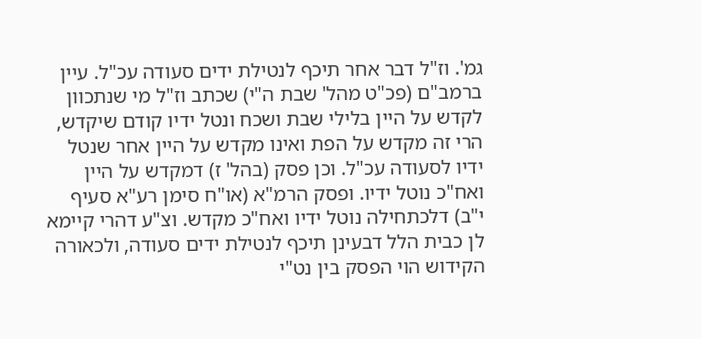גמ'. וז"ל דבר אחר תיכף לנטילת ידים סעודה עכ"ל. עיין ברמב"ם (פכ"ט מהל' שבת ה"י) שכתב וז"ל מי שנתכוון לקדש על היין בלילי שבת ושכח ונטל ידיו קודם שיקדש, הרי זה מקדש על הפת ואינו מקדש על היין אחר שנטל ידיו לסעודה עכ"ל. וכן פסק (בהל' ז) דמקדש על היין ואח"כ נוטל ידיו. ופסק הרמ"א (או"ח סימן רע"א סעיף י"ב) דלכתחילה נוטל ידיו ואח"כ מקדש. וצ"ע דהרי קיימא לן כבית הלל דבעינן תיכף לנטילת ידים סעודה, ולכאורה הקידוש הוי הפסק בין נט"י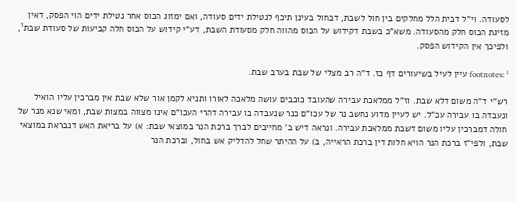לסעודה. וי"ל דבית הלל מחלקים בין חול לשבת, דבחול בעינן תיכף לנטילת ידים סעודה, ואם ימזוג הכוס אחר נטילת ידים הוי הפסק, דאין מזיגת הכוס חלק מהסעודה. משא"כ בשבת דקידוש על הכוס מהווה חלק מסעודת השבת, דע"י קידוש על הכוס חלה קביעות של סעודת שבת¹, ולפיכך אין הקידוש הפסק.

footnotes: ¹ עיין לעיל בשיעורים דף כז. ד"ה רב מצלי של שבת בערב שבת.

רש"י ד"ה משום דלא שבת. וז"ל ממלאכת עבירה שהעובד כוכבים עושה מלאכה לאורו ותניא לקמן אור שלא שבת אין מברכין עליו הואיל ונעבדה בו עבירה עכ"ל. יש לעיין מדוע נחשב נר של עכו"ם כנר שנעבדה בו עבירה דהרי העכו"ם אינו מצווה במצות שבת, ומאי שנא מנר של חולה דמברכין עליו משום דשבת ממלאכת עבירה. ונראה דיש ב' מחייבים לברך ברכת הנר במוצאי שבת: א) על בריאת האש דנבראת במוצאי שבת, ולפי"ז ברכת הנר הויא חלות דין ברכת הראייה, ב) על ההיתר שחל להדליק אש בחול, וברכת הנר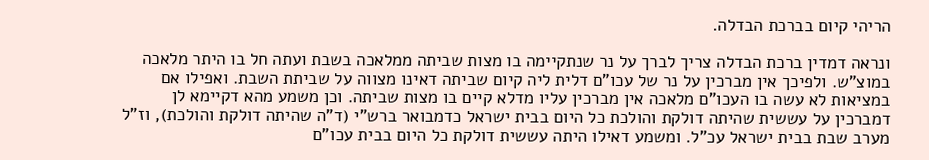הריהי קיום בברכת הבדלה.

ונראה דמדין ברכת הבדלה צריך לברך על נר שנתקיימה בו מצות שביתה ממלאכה בשבת ועתה חל בו היתר מלאכה במוצ"ש. ולפיכך אין מברכין על נר של עכו"ם דלית ליה קיום שביתה דאינו מצווה על שביתת השבת. ואפילו אם במציאות לא עשה בו העכו"ם מלאכה אין מברכין עליו מדלא קיים בו מצות שביתה. וכן משמע מהא דקיימא לן דמברכין על עששית שהיתה דולקת והולכת כל היום בבית ישראל כדמבואר ברש"י (ד"ה שהיתה דולקת והולכת), וז"ל מערב שבת בבית ישראל עכ"ל. ומשמע דאילו היתה עששית דולקת כל היום בבית עכו"ם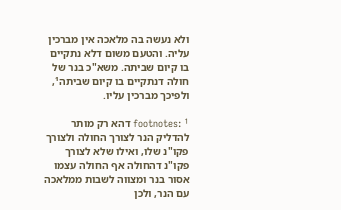ולא נעשה בה מלאכה אין מברכין עליה. והטעם משום דלא נתקיים בו קיום שביתה. משא"כ בנר של חולה דנתקיים בו קיום שביתה¹, ולפיכך מברכין עליו.

footnotes: ¹ דהא רק מותר להדליק הנר לצורך החולה ולצורך פקו"נ שלו, ואילו שלא לצורך פקו"נ דהחולה אף החולה עצמו אסור בנר ומצווה לשבות ממלאכה עם הנר, ולכן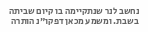נחשב לנר שנתקיימה בו קיום שביתה בשבת. ומשמע מכאן דפקו"נ הותרה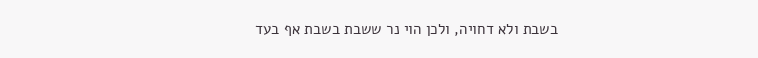בשבת ולא דחויה, ולכן הוי נר ששבת בשבת אף בעד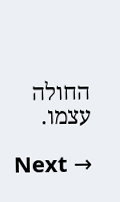החולה עצמו.

Next →